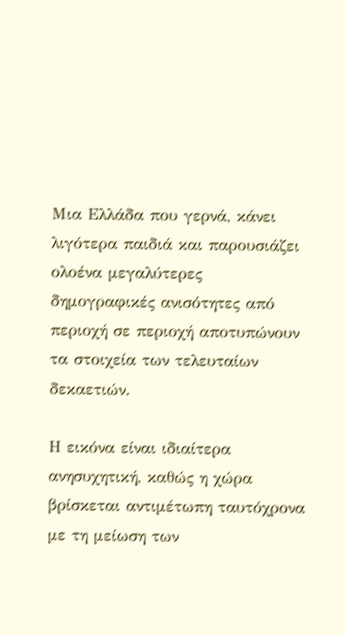Μια Ελλάδα που γερνά, κάνει λιγότερα παιδιά και παρουσιάζει ολοένα μεγαλύτερες δημογραφικές ανισότητες από περιοχή σε περιοχή αποτυπώνουν τα στοιχεία των τελευταίων δεκαετιών.

Η εικόνα είναι ιδιαίτερα ανησυχητική, καθώς η χώρα βρίσκεται αντιμέτωπη ταυτόχρονα με τη μείωση των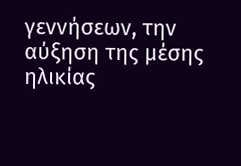γεννήσεων, την αύξηση της μέσης ηλικίας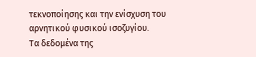τεκνοποίησης και την ενίσχυση του αρνητικού φυσικού ισοζυγίου.
Τα δεδομένα της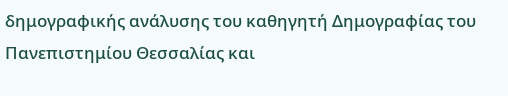δημογραφικής ανάλυσης του καθηγητή Δημογραφίας του Πανεπιστημίου Θεσσαλίας και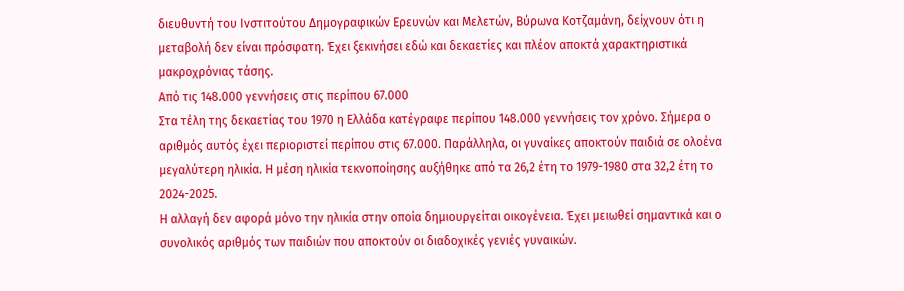διευθυντή του Ινστιτούτου Δημογραφικών Ερευνών και Μελετών, Βύρωνα Κοτζαμάνη, δείχνουν ότι η μεταβολή δεν είναι πρόσφατη. Έχει ξεκινήσει εδώ και δεκαετίες και πλέον αποκτά χαρακτηριστικά μακροχρόνιας τάσης.
Από τις 148.000 γεννήσεις στις περίπου 67.000
Στα τέλη της δεκαετίας του 1970 η Ελλάδα κατέγραφε περίπου 148.000 γεννήσεις τον χρόνο. Σήμερα ο αριθμός αυτός έχει περιοριστεί περίπου στις 67.000. Παράλληλα, οι γυναίκες αποκτούν παιδιά σε ολοένα μεγαλύτερη ηλικία. Η μέση ηλικία τεκνοποίησης αυξήθηκε από τα 26,2 έτη το 1979-1980 στα 32,2 έτη το 2024-2025.
Η αλλαγή δεν αφορά μόνο την ηλικία στην οποία δημιουργείται οικογένεια. Έχει μειωθεί σημαντικά και ο συνολικός αριθμός των παιδιών που αποκτούν οι διαδοχικές γενιές γυναικών.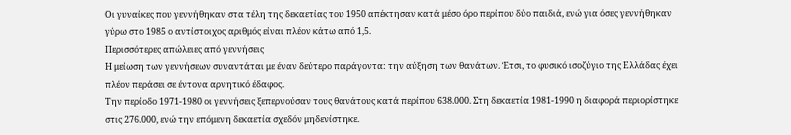Οι γυναίκες που γεννήθηκαν στα τέλη της δεκαετίας του 1950 απέκτησαν κατά μέσο όρο περίπου δύο παιδιά, ενώ για όσες γεννήθηκαν γύρω στο 1985 ο αντίστοιχος αριθμός είναι πλέον κάτω από 1,5.
Περισσότερες απώλειες από γεννήσεις
Η μείωση των γεννήσεων συναντάται με έναν δεύτερο παράγοντα: την αύξηση των θανάτων. Έτσι, το φυσικό ισοζύγιο της Ελλάδας έχει πλέον περάσει σε έντονα αρνητικό έδαφος.
Την περίοδο 1971-1980 οι γεννήσεις ξεπερνούσαν τους θανάτους κατά περίπου 638.000. Στη δεκαετία 1981-1990 η διαφορά περιορίστηκε στις 276.000, ενώ την επόμενη δεκαετία σχεδόν μηδενίστηκε.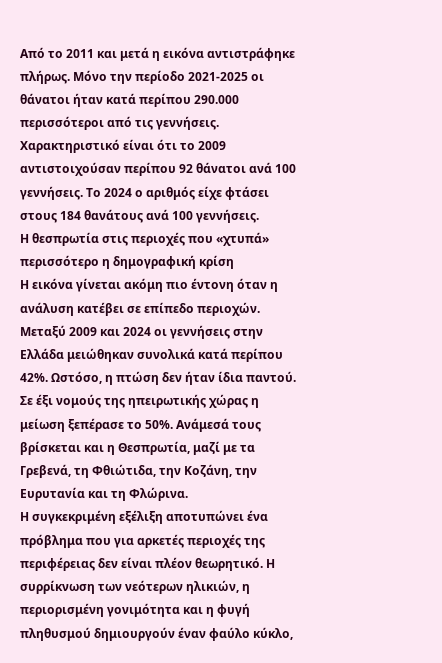Από το 2011 και μετά η εικόνα αντιστράφηκε πλήρως. Μόνο την περίοδο 2021-2025 οι θάνατοι ήταν κατά περίπου 290.000 περισσότεροι από τις γεννήσεις.
Χαρακτηριστικό είναι ότι το 2009 αντιστοιχούσαν περίπου 92 θάνατοι ανά 100 γεννήσεις. Το 2024 ο αριθμός είχε φτάσει στους 184 θανάτους ανά 100 γεννήσεις.
Η θεσπρωτία στις περιοχές που «χτυπά» περισσότερο η δημογραφική κρίση
Η εικόνα γίνεται ακόμη πιο έντονη όταν η ανάλυση κατέβει σε επίπεδο περιοχών. Μεταξύ 2009 και 2024 οι γεννήσεις στην Ελλάδα μειώθηκαν συνολικά κατά περίπου 42%. Ωστόσο, η πτώση δεν ήταν ίδια παντού. Σε έξι νομούς της ηπειρωτικής χώρας η μείωση ξεπέρασε το 50%. Ανάμεσά τους βρίσκεται και η Θεσπρωτία, μαζί με τα Γρεβενά, τη Φθιώτιδα, την Κοζάνη, την Ευρυτανία και τη Φλώρινα.
Η συγκεκριμένη εξέλιξη αποτυπώνει ένα πρόβλημα που για αρκετές περιοχές της περιφέρειας δεν είναι πλέον θεωρητικό. Η συρρίκνωση των νεότερων ηλικιών, η περιορισμένη γονιμότητα και η φυγή πληθυσμού δημιουργούν έναν φαύλο κύκλο,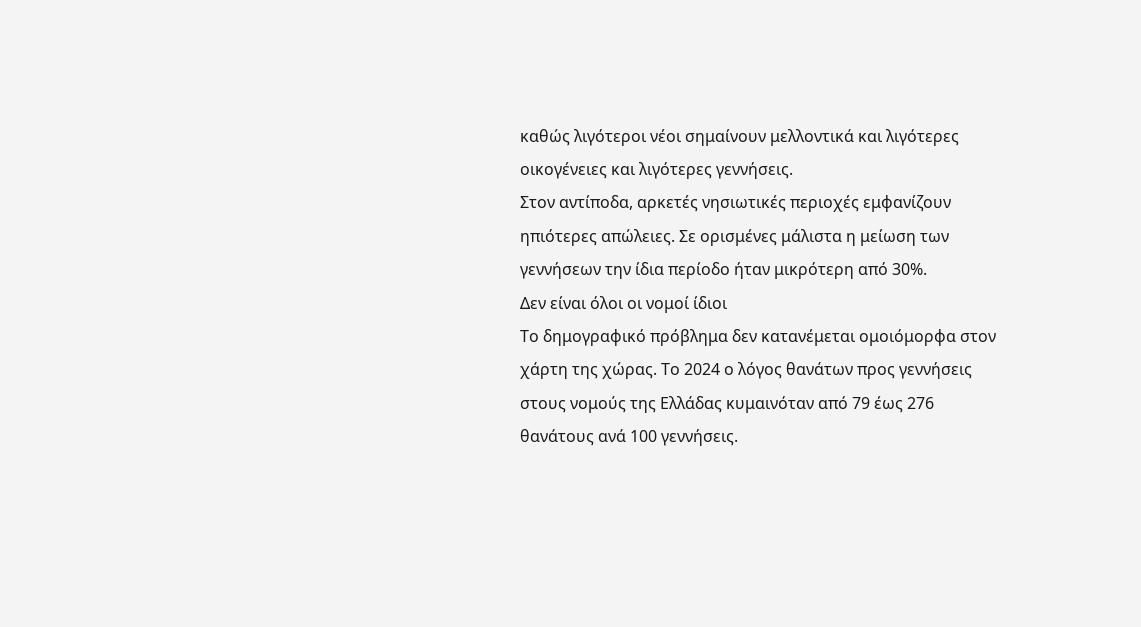καθώς λιγότεροι νέοι σημαίνουν μελλοντικά και λιγότερες οικογένειες και λιγότερες γεννήσεις.
Στον αντίποδα, αρκετές νησιωτικές περιοχές εμφανίζουν ηπιότερες απώλειες. Σε ορισμένες μάλιστα η μείωση των γεννήσεων την ίδια περίοδο ήταν μικρότερη από 30%.
Δεν είναι όλοι οι νομοί ίδιοι
Το δημογραφικό πρόβλημα δεν κατανέμεται ομοιόμορφα στον χάρτη της χώρας. Το 2024 ο λόγος θανάτων προς γεννήσεις στους νομούς της Ελλάδας κυμαινόταν από 79 έως 276 θανάτους ανά 100 γεννήσεις.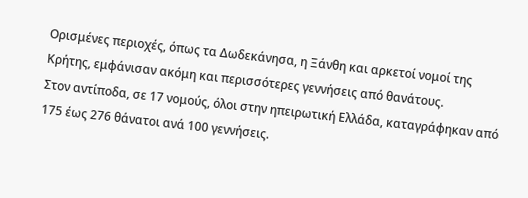Ορισμένες περιοχές, όπως τα Δωδεκάνησα, η Ξάνθη και αρκετοί νομοί της Κρήτης, εμφάνισαν ακόμη και περισσότερες γεννήσεις από θανάτους.
Στον αντίποδα, σε 17 νομούς, όλοι στην ηπειρωτική Ελλάδα, καταγράφηκαν από 175 έως 276 θάνατοι ανά 100 γεννήσεις.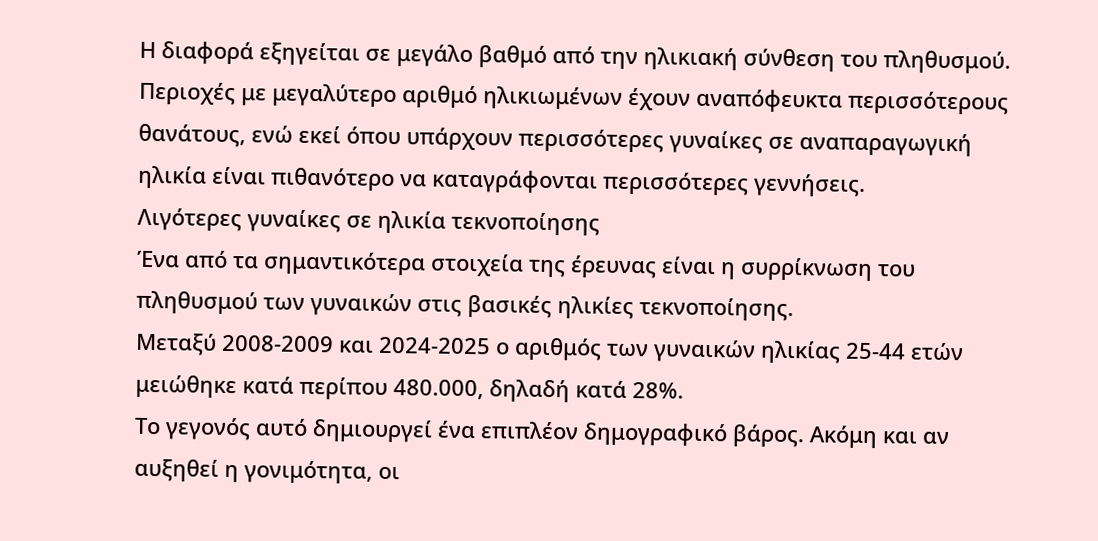Η διαφορά εξηγείται σε μεγάλο βαθμό από την ηλικιακή σύνθεση του πληθυσμού. Περιοχές με μεγαλύτερο αριθμό ηλικιωμένων έχουν αναπόφευκτα περισσότερους θανάτους, ενώ εκεί όπου υπάρχουν περισσότερες γυναίκες σε αναπαραγωγική ηλικία είναι πιθανότερο να καταγράφονται περισσότερες γεννήσεις.
Λιγότερες γυναίκες σε ηλικία τεκνοποίησης
Ένα από τα σημαντικότερα στοιχεία της έρευνας είναι η συρρίκνωση του πληθυσμού των γυναικών στις βασικές ηλικίες τεκνοποίησης.
Μεταξύ 2008-2009 και 2024-2025 ο αριθμός των γυναικών ηλικίας 25-44 ετών μειώθηκε κατά περίπου 480.000, δηλαδή κατά 28%.
Το γεγονός αυτό δημιουργεί ένα επιπλέον δημογραφικό βάρος. Ακόμη και αν αυξηθεί η γονιμότητα, οι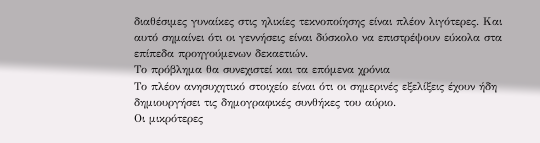διαθέσιμες γυναίκες στις ηλικίες τεκνοποίησης είναι πλέον λιγότερες. Και αυτό σημαίνει ότι οι γεννήσεις είναι δύσκολο να επιστρέψουν εύκολα στα επίπεδα προηγούμενων δεκαετιών.
Το πρόβλημα θα συνεχιστεί και τα επόμενα χρόνια
Το πλέον ανησυχητικό στοιχείο είναι ότι οι σημερινές εξελίξεις έχουν ήδη δημιουργήσει τις δημογραφικές συνθήκες του αύριο.
Οι μικρότερες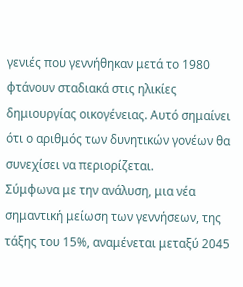γενιές που γεννήθηκαν μετά το 1980 φτάνουν σταδιακά στις ηλικίες δημιουργίας οικογένειας. Αυτό σημαίνει ότι ο αριθμός των δυνητικών γονέων θα συνεχίσει να περιορίζεται.
Σύμφωνα με την ανάλυση, μια νέα σημαντική μείωση των γεννήσεων, της τάξης του 15%, αναμένεται μεταξύ 2045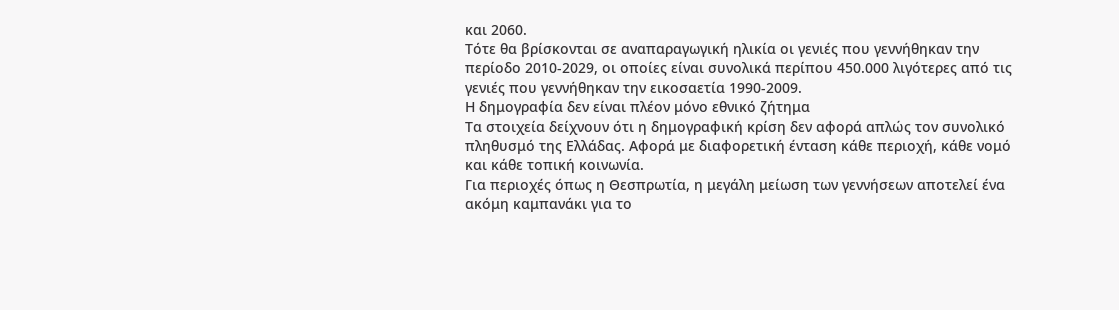και 2060.
Τότε θα βρίσκονται σε αναπαραγωγική ηλικία οι γενιές που γεννήθηκαν την περίοδο 2010-2029, οι οποίες είναι συνολικά περίπου 450.000 λιγότερες από τις γενιές που γεννήθηκαν την εικοσαετία 1990-2009.
Η δημογραφία δεν είναι πλέον μόνο εθνικό ζήτημα
Τα στοιχεία δείχνουν ότι η δημογραφική κρίση δεν αφορά απλώς τον συνολικό πληθυσμό της Ελλάδας. Αφορά με διαφορετική ένταση κάθε περιοχή, κάθε νομό και κάθε τοπική κοινωνία.
Για περιοχές όπως η Θεσπρωτία, η μεγάλη μείωση των γεννήσεων αποτελεί ένα ακόμη καμπανάκι για το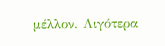μέλλον. Λιγότερα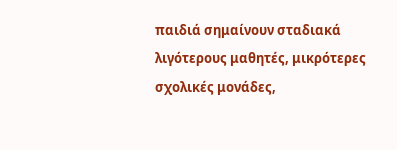παιδιά σημαίνουν σταδιακά λιγότερους μαθητές, μικρότερες σχολικές μονάδες,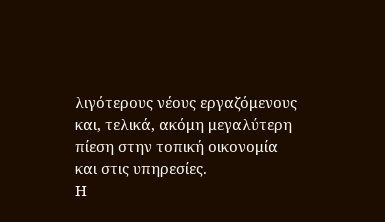λιγότερους νέους εργαζόμενους και, τελικά, ακόμη μεγαλύτερη πίεση στην τοπική οικονομία και στις υπηρεσίες.
Η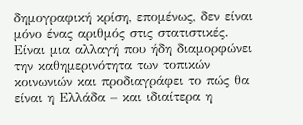δημογραφική κρίση, επομένως, δεν είναι μόνο ένας αριθμός στις στατιστικές.
Είναι μια αλλαγή που ήδη διαμορφώνει την καθημερινότητα των τοπικών κοινωνιών και προδιαγράφει το πώς θα είναι η Ελλάδα – και ιδιαίτερα η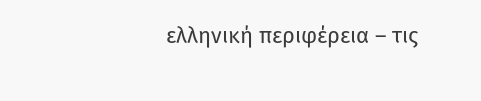ελληνική περιφέρεια – τις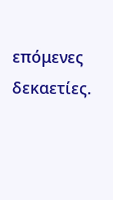επόμενες δεκαετίες.